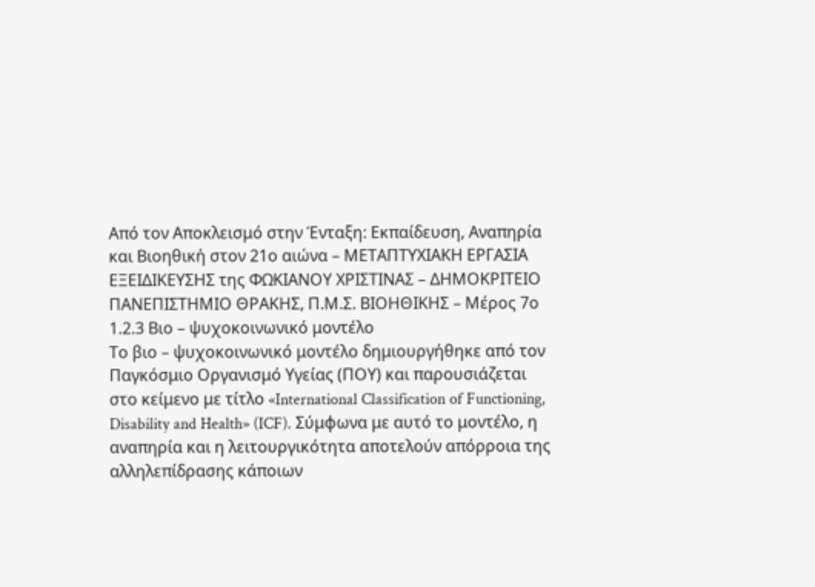Από τον Αποκλεισμό στην Ένταξη: Εκπαίδευση, Αναπηρία και Βιοηθική στον 21ο αιώνα – ΜΕΤΑΠΤΥΧΙΑΚΗ ΕΡΓΑΣΙΑ ΕΞΕΙΔΙΚΕΥΣΗΣ της ΦΩΚΙΑΝΟΥ ΧΡΙΣΤΙΝΑΣ – ΔΗΜΟΚΡΙΤΕΙΟ ΠΑΝΕΠΙΣΤΗΜΙΟ ΘΡΑΚΗΣ, Π.Μ.Σ. ΒΙΟΗΘΙΚΗΣ – Μέρος 7ο
1.2.3 Βιο – ψυχοκοινωνικό μοντέλο
Το βιο – ψυχοκοινωνικό μοντέλο δημιουργήθηκε από τον Παγκόσμιο Οργανισμό Υγείας (ΠΟΥ) και παρουσιάζεται στο κείμενο με τίτλο «International Classification of Functioning, Disability and Health» (ICF). Σύμφωνα με αυτό το μοντέλο, η αναπηρία και η λειτουργικότητα αποτελούν απόρροια της αλληλεπίδρασης κάποιων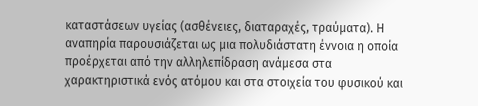καταστάσεων υγείας (ασθένειες, διαταραχές, τραύματα). Η αναπηρία παρουσιάζεται ως μια πολυδιάστατη έννοια η οποία προέρχεται από την αλληλεπίδραση ανάμεσα στα χαρακτηριστικά ενός ατόμου και στα στοιχεία του φυσικού και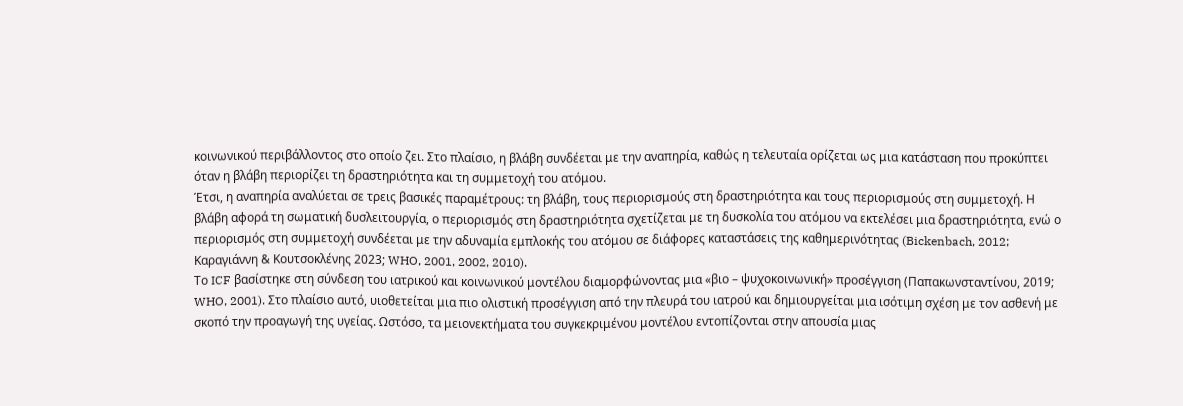κοινωνικού περιβάλλοντος στο οποίο ζει. Στο πλαίσιο, η βλάβη συνδέεται με την αναπηρία, καθώς η τελευταία ορίζεται ως μια κατάσταση που προκύπτει όταν η βλάβη περιορίζει τη δραστηριότητα και τη συμμετοχή του ατόμου.
Έτσι, η αναπηρία αναλύεται σε τρεις βασικές παραμέτρους: τη βλάβη, τους περιορισμούς στη δραστηριότητα και τους περιορισμούς στη συμμετοχή. Η βλάβη αφορά τη σωματική δυσλειτουργία, ο περιορισμός στη δραστηριότητα σχετίζεται με τη δυσκολία του ατόμου να εκτελέσει μια δραστηριότητα, ενώ ο περιορισμός στη συμμετοχή συνδέεται με την αδυναμία εμπλοκής του ατόμου σε διάφορες καταστάσεις της καθημερινότητας (Bickenbach, 2012; Καραγιάννη & Κουτσοκλένης 2023; WHO, 2001, 2002, 2010).
Το ICF βασίστηκε στη σύνδεση του ιατρικού και κοινωνικού μοντέλου διαμορφώνοντας μια «βιο – ψυχοκοινωνική» προσέγγιση (Παπακωνσταντίνου, 2019; WHO, 2001). Στο πλαίσιο αυτό, υιοθετείται μια πιο ολιστική προσέγγιση από την πλευρά του ιατρού και δημιουργείται μια ισότιμη σχέση με τον ασθενή με σκοπό την προαγωγή της υγείας. Ωστόσο, τα μειονεκτήματα του συγκεκριμένου μοντέλου εντοπίζονται στην απουσία μιας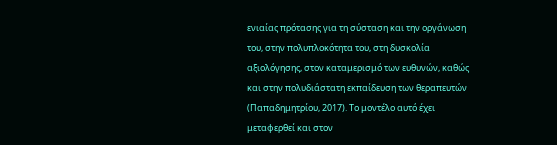ενιαίας πρότασης για τη σύσταση και την οργάνωση του, στην πολυπλοκότητα του, στη δυσκολία αξιολόγησης, στον καταμερισμό των ευθυνών, καθώς και στην πολυδιάστατη εκπαίδευση των θεραπευτών (Παπαδημητρίου, 2017). Το μοντέλο αυτό έχει μεταφερθεί και στον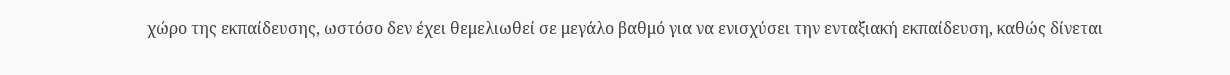χώρο της εκπαίδευσης, ωστόσο δεν έχει θεμελιωθεί σε μεγάλο βαθμό για να ενισχύσει την ενταξιακή εκπαίδευση, καθώς δίνεται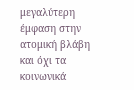μεγαλύτερη έμφαση στην ατομική βλάβη και όχι τα κοινωνικά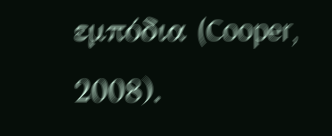εμπόδια (Cooper, 2008).